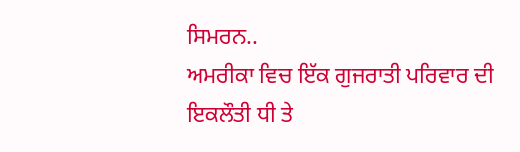ਸਿਮਰਨ..
ਅਮਰੀਕਾ ਵਿਚ ਇੱਕ ਗੁਜਰਾਤੀ ਪਰਿਵਾਰ ਦੀ ਇਕਲੌਤੀ ਧੀ ਤੇ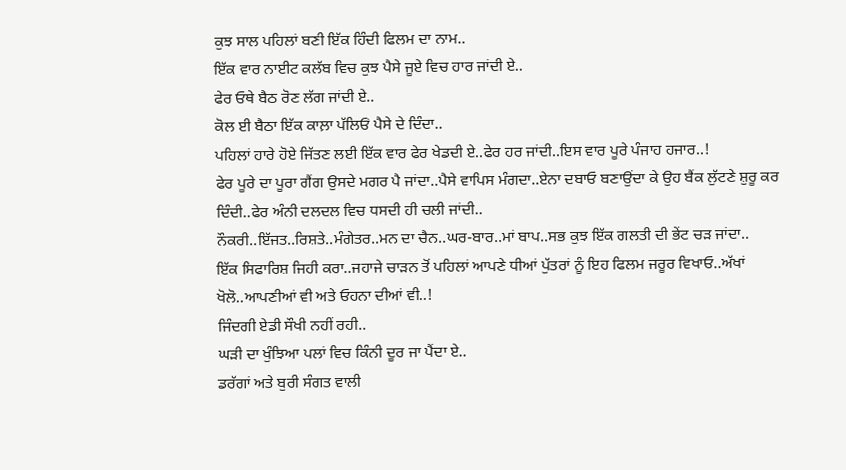ਕੁਝ ਸਾਲ ਪਹਿਲਾਂ ਬਣੀ ਇੱਕ ਹਿੰਦੀ ਫਿਲਮ ਦਾ ਨਾਮ..
ਇੱਕ ਵਾਰ ਨਾਈਟ ਕਲੱਬ ਵਿਚ ਕੁਝ ਪੈਸੇ ਜੂਏ ਵਿਚ ਹਾਰ ਜਾਂਦੀ ਏ..
ਫੇਰ ਓਥੇ ਬੈਠ ਰੋਣ ਲੱਗ ਜਾਂਦੀ ਏ..
ਕੋਲ ਈ ਬੈਠਾ ਇੱਕ ਕਾਲ਼ਾ ਪੱਲਿਓਂ ਪੈਸੇ ਦੇ ਦਿੰਦਾ..
ਪਹਿਲਾਂ ਹਾਰੇ ਹੋਏ ਜਿੱਤਣ ਲਈ ਇੱਕ ਵਾਰ ਫੇਰ ਖੇਡਦੀ ਏ..ਫੇਰ ਹਰ ਜਾਂਦੀ..ਇਸ ਵਾਰ ਪੂਰੇ ਪੰਜਾਹ ਹਜਾਰ..!
ਫੇਰ ਪੂਰੇ ਦਾ ਪੂਰਾ ਗੈਂਗ ਉਸਦੇ ਮਗਰ ਪੈ ਜਾਂਦਾ..ਪੈਸੇ ਵਾਪਿਸ ਮੰਗਦਾ..ਏਨਾ ਦਬਾਓ ਬਣਾਉਂਦਾ ਕੇ ਉਹ ਬੈਂਕ ਲੁੱਟਣੇ ਸ਼ੁਰੂ ਕਰ ਦਿੰਦੀ..ਫੇਰ ਅੰਨੀ ਦਲਦਲ ਵਿਚ ਧਸਦੀ ਹੀ ਚਲੀ ਜਾਂਦੀ..
ਨੌਕਰੀ..ਇੱਜਤ..ਰਿਸ਼ਤੇ..ਮੰਗੇਤਰ..ਮਨ ਦਾ ਚੈਨ..ਘਰ-ਬਾਰ..ਮਾਂ ਬਾਪ..ਸਭ ਕੁਝ ਇੱਕ ਗਲਤੀ ਦੀ ਭੇਂਟ ਚੜ ਜਾਂਦਾ..
ਇੱਕ ਸਿਫਾਰਿਸ਼ ਜਿਹੀ ਕਰਾ..ਜਹਾਜੇ ਚਾੜਨ ਤੋਂ ਪਹਿਲਾਂ ਆਪਣੇ ਧੀਆਂ ਪੁੱਤਰਾਂ ਨੂੰ ਇਹ ਫਿਲਮ ਜਰੂਰ ਵਿਖਾਓ..ਅੱਖਾਂ ਖੋਲੋ..ਆਪਣੀਆਂ ਵੀ ਅਤੇ ਓਹਨਾ ਦੀਆਂ ਵੀ..!
ਜਿੰਦਗੀ ਏਡੀ ਸੌਖੀ ਨਹੀਂ ਰਹੀ..
ਘੜੀ ਦਾ ਖੁੰਝਿਆ ਪਲਾਂ ਵਿਚ ਕਿੰਨੀ ਦੂਰ ਜਾ ਪੈਂਦਾ ਏ..
ਡਰੱਗਾਂ ਅਤੇ ਬੁਰੀ ਸੰਗਤ ਵਾਲੀ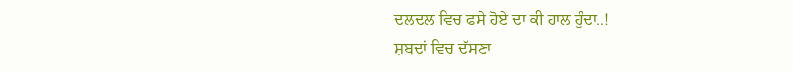ਦਲਦਲ ਵਿਚ ਫਸੇ ਹੋਏ ਦਾ ਕੀ ਹਾਲ ਹੁੰਦਾ..!
ਸ਼ਬਦਾਂ ਵਿਚ ਦੱਸਣਾ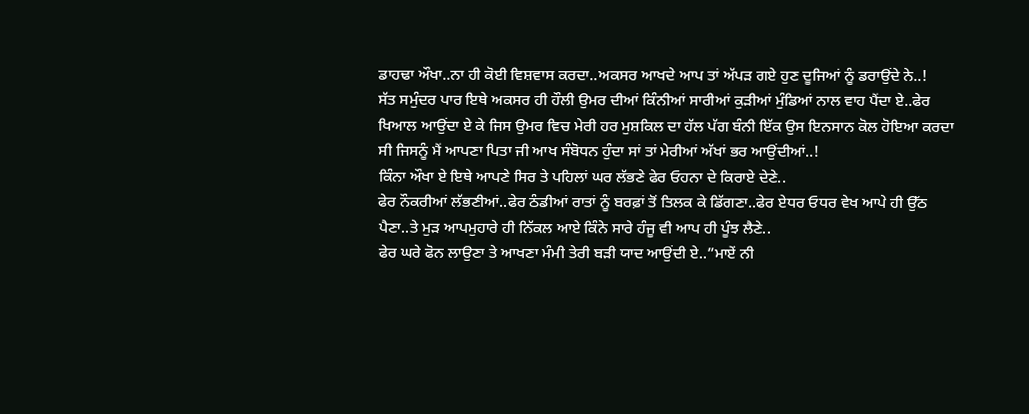ਡਾਹਢਾ ਔਖਾ..ਨਾ ਹੀ ਕੋਈ ਵਿਸ਼ਵਾਸ ਕਰਦਾ..ਅਕਸਰ ਆਖਦੇ ਆਪ ਤਾਂ ਅੱਪੜ ਗਏ ਹੁਣ ਦੂਜਿਆਂ ਨੂੰ ਡਰਾਉਂਦੇ ਨੇ..!
ਸੱਤ ਸਮੁੰਦਰ ਪਾਰ ਇਥੇ ਅਕਸਰ ਹੀ ਹੌਲੀ ਉਮਰ ਦੀਆਂ ਕਿੰਨੀਆਂ ਸਾਰੀਆਂ ਕੁੜੀਆਂ ਮੁੰਡਿਆਂ ਨਾਲ ਵਾਹ ਪੈਂਦਾ ਏ..ਫੇਰ ਖਿਆਲ ਆਉਂਦਾ ਏ ਕੇ ਜਿਸ ਉਮਰ ਵਿਚ ਮੇਰੀ ਹਰ ਮੁਸ਼ਕਿਲ ਦਾ ਹੱਲ ਪੱਗ ਬੰਨੀ ਇੱਕ ਉਸ ਇਨਸਾਨ ਕੋਲ ਹੋਇਆ ਕਰਦਾ ਸੀ ਜਿਸਨੂੰ ਮੈਂ ਆਪਣਾ ਪਿਤਾ ਜੀ ਆਖ ਸੰਬੋਧਨ ਹੁੰਦਾ ਸਾਂ ਤਾਂ ਮੇਰੀਆਂ ਅੱਖਾਂ ਭਰ ਆਉਂਦੀਆਂ..!
ਕਿੰਨਾ ਔਖਾ ਏ ਇਥੇ ਆਪਣੇ ਸਿਰ ਤੇ ਪਹਿਲਾਂ ਘਰ ਲੱਭਣੇ ਫੇਰ ਓਹਨਾ ਦੇ ਕਿਰਾਏ ਦੇਣੇ..
ਫੇਰ ਨੌਕਰੀਆਂ ਲੱਭਣੀਆਂ..ਫੇਰ ਠੰਡੀਆਂ ਰਾਤਾਂ ਨੂੰ ਬਰਫ਼ਾਂ ਤੋਂ ਤਿਲਕ ਕੇ ਡਿੱਗਣਾ..ਫੇਰ ਏਧਰ ਓਧਰ ਵੇਖ ਆਪੇ ਹੀ ਉੱਠ ਪੈਣਾ..ਤੇ ਮੁੜ ਆਪਮੁਹਾਰੇ ਹੀ ਨਿੱਕਲ ਆਏ ਕਿੰਨੇ ਸਾਰੇ ਹੰਜੂ ਵੀ ਆਪ ਹੀ ਪੂੰਝ ਲੈਣੇ..
ਫੇਰ ਘਰੇ ਫੋਨ ਲਾਉਣਾ ਤੇ ਆਖਣਾ ਮੰਮੀ ਤੇਰੀ ਬੜੀ ਯਾਦ ਆਉਂਦੀ ਏ..”ਮਾਏਂ ਨੀ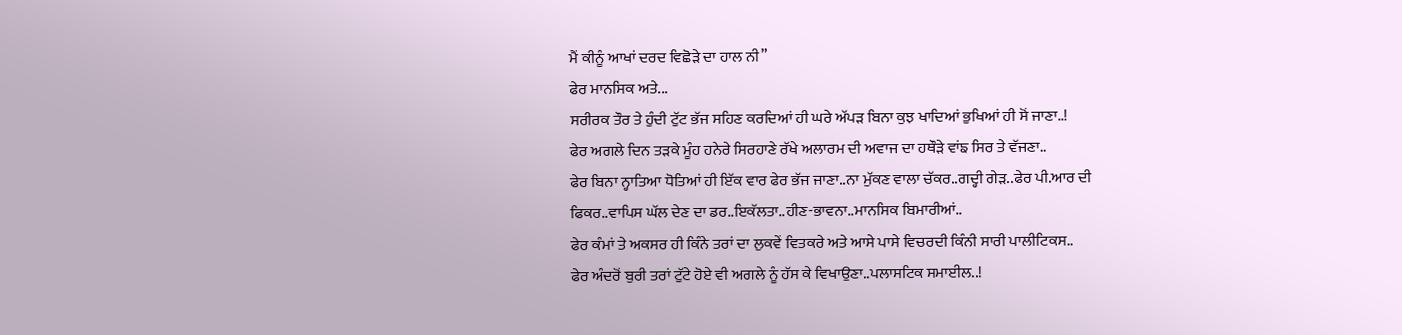ਮੈਂ ਕੀਨੂੰ ਆਖਾਂ ਦਰਦ ਵਿਛੋੜੇ ਦਾ ਹਾਲ ਨੀ”
ਫੇਰ ਮਾਨਸਿਕ ਅਤੇ...
ਸਰੀਰਕ ਤੌਰ ਤੇ ਹੁੰਦੀ ਟੁੱਟ ਭੱਜ ਸਹਿਣ ਕਰਦਿਆਂ ਹੀ ਘਰੇ ਅੱਪੜ ਬਿਨਾ ਕੁਝ ਖਾਦਿਆਂ ਭੁਖਿਆਂ ਹੀ ਸੋਂ ਜਾਣਾ..!
ਫੇਰ ਅਗਲੇ ਦਿਨ ਤੜਕੇ ਮੂੰਹ ਹਨੇਰੇ ਸਿਰਹਾਣੇ ਰੱਖੇ ਅਲਾਰਮ ਦੀ ਅਵਾਜ ਦਾ ਹਥੌੜੇ ਵਾਂਙ ਸਿਰ ਤੇ ਵੱਜਣਾ..
ਫੇਰ ਬਿਨਾ ਨ੍ਹਾਤਿਆ ਧੋਤਿਆਂ ਹੀ ਇੱਕ ਵਾਰ ਫੇਰ ਭੱਜ ਜਾਣਾ..ਨਾ ਮੁੱਕਣ ਵਾਲਾ ਚੱਕਰ..ਗਦ੍ਹੀ ਗੇੜ..ਫੇਰ ਪੀ.ਆਰ ਦੀ ਫਿਕਰ..ਵਾਪਿਸ ਘੱਲ ਦੇਣ ਦਾ ਡਰ..ਇਕੱਲਤਾ..ਹੀਣ-ਭਾਵਨਾ..ਮਾਨਸਿਕ ਬਿਮਾਰੀਆਂ..
ਫੇਰ ਕੰਮਾਂ ਤੇ ਅਕਸਰ ਹੀ ਕਿੰਨੇ ਤਰਾਂ ਦਾ ਲੁਕਵੇਂ ਵਿਤਕਰੇ ਅਤੇ ਆਸੇ ਪਾਸੇ ਵਿਚਰਦੀ ਕਿੰਨੀ ਸਾਰੀ ਪਾਲੀਟਿਕਸ..
ਫੇਰ ਅੰਦਰੋਂ ਬੁਰੀ ਤਰਾਂ ਟੁੱਟੇ ਹੋਏ ਵੀ ਅਗਲੇ ਨੂੰ ਹੱਸ ਕੇ ਵਿਖਾਉਣਾ..ਪਲਾਸਟਿਕ ਸਮਾਈਲ..!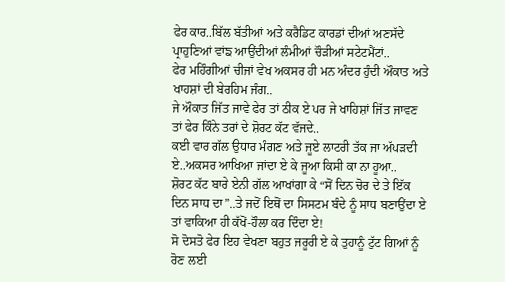ਫੇਰ ਕਾਰ..ਬਿੱਲ ਬੱਤੀਆਂ ਅਤੇ ਕਰੈਡਿਟ ਕਾਰਡਾਂ ਦੀਆਂ ਅਣਸੱਦੇ ਪ੍ਰਾਹੁਣਿਆਂ ਵਾਂਙ ਆਉਂਦੀਆਂ ਲੰਮੀਆਂ ਚੌੜੀਆਂ ਸਟੇਟਮੈਂਟਾਂ..
ਫੇਰ ਮਹਿੰਗੀਆਂ ਚੀਜਾਂ ਵੇਖ ਅਕਸਰ ਹੀ ਮਨ ਅੰਦਰ ਹੁੰਦੀ ਔਕਾਤ ਅਤੇ ਖਾਹਸ਼ਾਂ ਦੀ ਬੇਰਹਿਮ ਜੰਗ..
ਜੇ ਔਕਾਤ ਜਿੱਤ ਜਾਵੇ ਫੇਰ ਤਾਂ ਠੀਕ ਏ ਪਰ ਜੇ ਖਾਹਿਸ਼ਾਂ ਜਿੱਤ ਜਾਵਣ ਤਾਂ ਫੇਰ ਕਿੰਨੇ ਤਰਾਂ ਦੇ ਸ਼ੋਰਟ ਕੱਟ ਵੱਜਦੇ..
ਕਈ ਵਾਰ ਗੱਲ ਉਧਾਰ ਮੰਗਣ ਅਤੇ ਜੂਏ ਲਾਟਰੀ ਤੱਕ ਜਾ ਅੱਪੜਦੀ ਏ..ਅਕਸਰ ਆਖਿਆ ਜਾਂਦਾ ਏ ਕੇ ਜੂਆ ਕਿਸੀ ਕਾ ਨਾ ਹੂਆ..
ਸ਼ੋਰਟ ਕੱਟ ਬਾਰੇ ਏਨੀ ਗੱਲ ਆਖਾਂਗਾ ਕੇ “ਸੋਂ ਦਿਨ ਚੋਰ ਦੇ ਤੇ ਇੱਕ ਦਿਨ ਸਾਧ ਦਾ”..ਤੇ ਜਦੋਂ ਇਥੋਂ ਦਾ ਸਿਸਟਮ ਬੰਦੇ ਨੂੰ ਸਾਧ ਬਣਾਉਂਦਾ ਏ ਤਾਂ ਵਾਕਿਆ ਹੀ ਕੱਖੋਂ-ਹੌਲਾ ਕਰ ਦਿੰਦਾ ਏ!
ਸੋ ਦੋਸਤੋ ਫੇਰ ਇਹ ਵੇਖਣਾ ਬਹੁਤ ਜਰੂਰੀ ਏ ਕੇ ਤੁਹਾਨੂੰ ਟੁੱਟ ਗਿਆਂ ਨੂੰ ਰੋਣ ਲਈ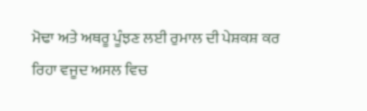ਮੋਢਾ ਅਤੇ ਅਥਰੂ ਪੂੰਝਣ ਲਈ ਰੁਮਾਲ ਦੀ ਪੇਸ਼ਕਸ਼ ਕਰ ਰਿਹਾ ਵਜੂਦ ਅਸਲ ਵਿਚ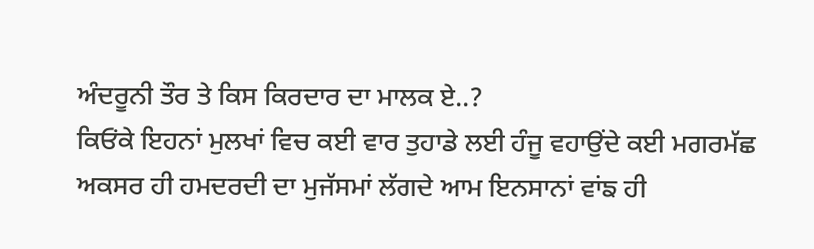ਅੰਦਰੂਨੀ ਤੌਰ ਤੇ ਕਿਸ ਕਿਰਦਾਰ ਦਾ ਮਾਲਕ ਏ..?
ਕਿਓਂਕੇ ਇਹਨਾਂ ਮੁਲਖਾਂ ਵਿਚ ਕਈ ਵਾਰ ਤੁਹਾਡੇ ਲਈ ਹੰਜੂ ਵਹਾਉਂਦੇ ਕਈ ਮਗਰਮੱਛ ਅਕਸਰ ਹੀ ਹਮਦਰਦੀ ਦਾ ਮੁਜੱਸਮਾਂ ਲੱਗਦੇ ਆਮ ਇਨਸਾਨਾਂ ਵਾਂਙ ਹੀ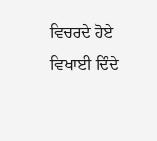ਵਿਚਰਦੇ ਹੋਏ ਵਿਖਾਈ ਦਿੰਦੇ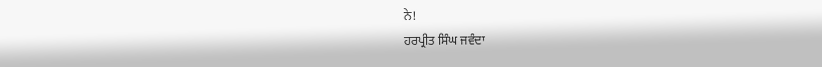ਨੇ!
ਹਰਪ੍ਰੀਤ ਸਿੰਘ ਜਵੰਦਾ